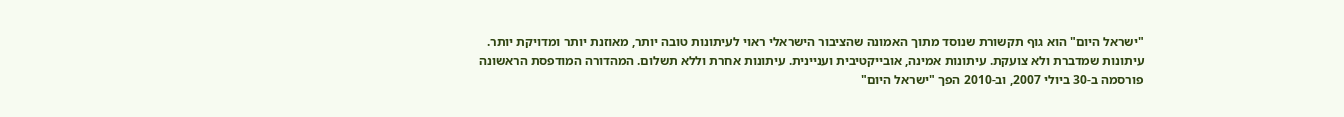"ישראל היום" הוא גוף תקשורת שנוסד מתוך האמונה שהציבור הישראלי ראוי לעיתונות טובה יותר, מאוזנת יותר ומדויקת יותר. עיתונות שמדברת ולא צועקת. עיתונות אמינה, אובייקטיבית ועניינית. עיתונות אחרת וללא תשלום. המהדורה המודפסת הראשונה פורסמה ב-30 ביולי 2007, וב-2010 הפך "ישראל היום"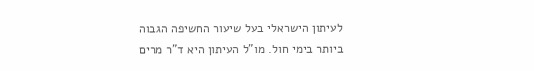לעיתון הישראלי בעל שיעור החשיפה הגבוה ביותר בימי חול. מו"ל העיתון היא ד"ר מרים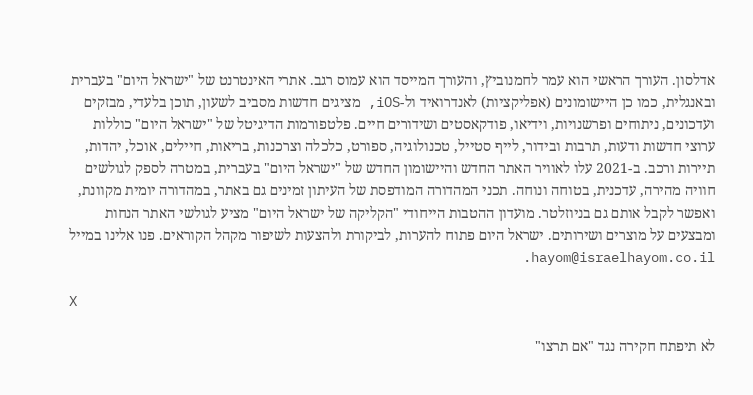אדלסון. העורך הראשי הוא עמר לחמנוביץ, והעורך המייסד הוא עמוס רגב. אתרי האינטרנט של "ישראל היום" בעברית ובאנגלית, כמו כן היישומונים (אפליקציות) לאנדרואיד ול-iOS, מציגים חדשות מסביב לשעון, תוכן בלעדי, מבזקים ועדכונים, ניתוחים ופרשנויות, וידיאו, פודקאסטים ושידורים חיים. פלטפורמות הדיגיטל של "ישראל היום" כוללות ערוצי חדשות ודעות, תרבות ובידור, לייף סטייל, טכנולוגיה, ספורט, כלכלה וצרכנות, בריאות, חיילים, אוכל, יהדות, תיירות ורכב. ב-2021 עלו לאוויר האתר החדש והיישומון החדש של "ישראל היום" בעברית, במטרה לספק לגולשים חוויה מהירה, עדכנית, בטוחה ונוחה. תכני המהדורה המודפסת של העיתון זמינים גם באתר, במהדורה יומית מקוונת, ואפשר לקבל אותם גם בניוזלטר. מועדון ההטבות הייחודי "הקליקה של ישראל היום" מציע לגולשי האתר הנחות ומבצעים על מוצרים ושירותים. ישראל היום פתוח להערות, לביקורת ולהצעות לשיפור מקהל הקוראים. פנו אלינו במייל hayom@israelhayom.co.il.

X

לא תיפתח חקירה נגד "אם תרצו"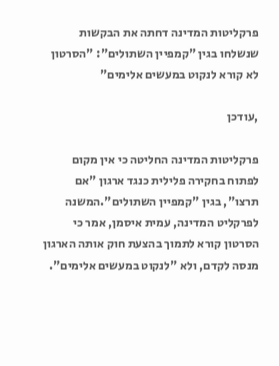פרקליטות המדינה דחתה את הבקשות שנשלחו בגין "קמפיין השתולים": "הסרטון לא קורא לנקוט במעשים אלימים"

,עודכן

פרקליטות המדינה החליטה כי אין מקום לפתוח בחקירה פלילית כנגד ארגון "אם תרצו", בגין "קמפיין השתולים".המשנה לפרקליט המדינה, עמית איסמן, אמר כי הסרטון קורא לתמוך בהצעת חוק אותה הארגון מנסה לקדם, ולא "לנקוט במעשים אלימים".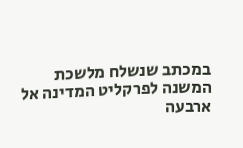במכתב שנשלח מלשכת המשנה לפרקליט המדינה אל ארבעה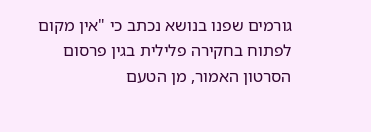גורמים שפנו בנושא נכתב כי "אין מקום לפתוח בחקירה פלילית בגין פרסום הסרטון האמור, מן הטעם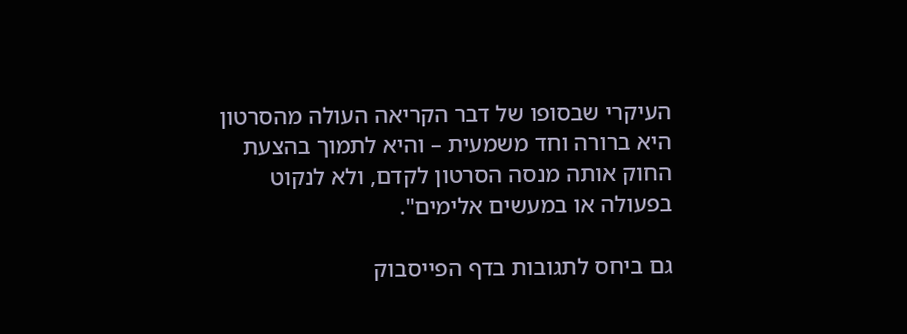העיקרי שבסופו של דבר הקריאה העולה מהסרטון היא ברורה וחד משמעית – והיא לתמוך בהצעת החוק אותה מנסה הסרטון לקדם, ולא לנקוט בפעולה או במעשים אלימים".

גם ביחס לתגובות בדף הפייסבוק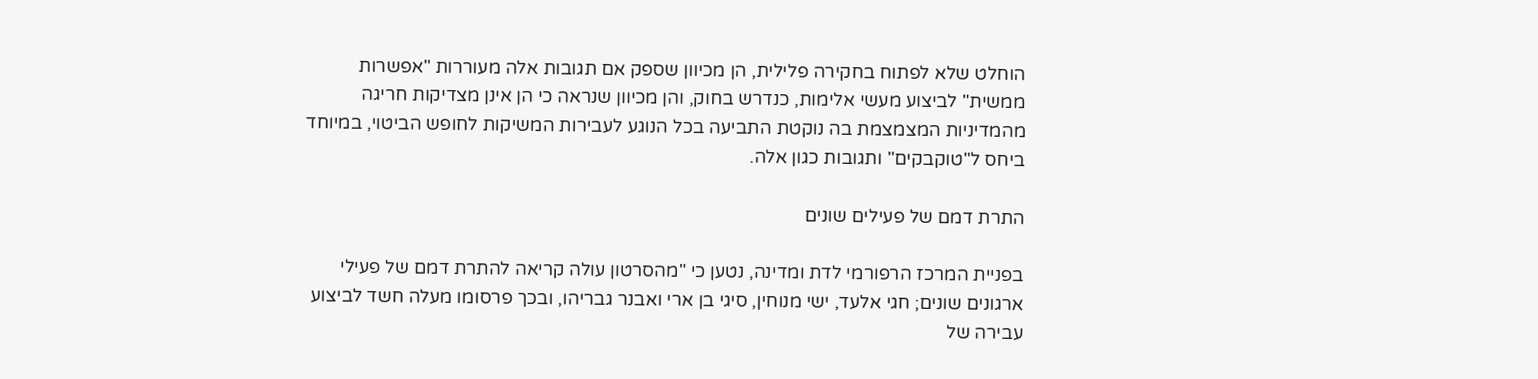הוחלט שלא לפתוח בחקירה פלילית, הן מכיוון שספק אם תגובות אלה מעוררות "אפשרות ממשית" לביצוע מעשי אלימות, כנדרש בחוק, והן מכיוון שנראה כי הן אינן מצדיקות חריגה מהמדיניות המצמצמת בה נוקטת התביעה בכל הנוגע לעבירות המשיקות לחופש הביטוי, במיוחד ביחס ל"טוקבקים" ותגובות כגון אלה.

התרת דמם של פעילים שונים

בפניית המרכז הרפורמי לדת ומדינה, נטען כי "מהסרטון עולה קריאה להתרת דמם של פעילי ארגונים שונים; חגי אלעד, ישי מנוחין, סיגי בן ארי ואבנר גבריהו, ובכך פרסומו מעלה חשד לביצוע עבירה של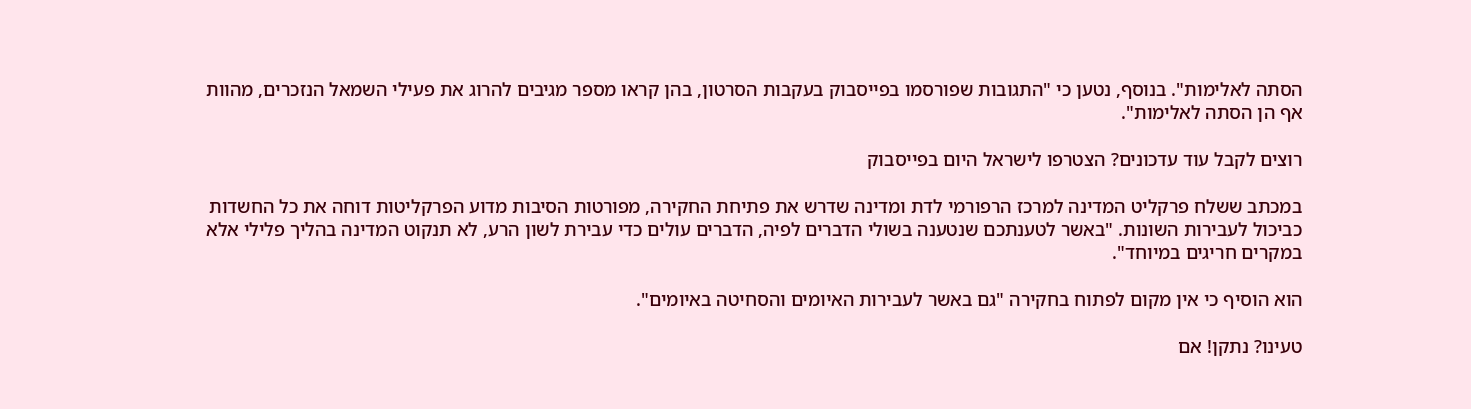הסתה לאלימות". בנוסף, נטען כי "התגובות שפורסמו בפייסבוק בעקבות הסרטון, בהן קראו מספר מגיבים להרוג את פעילי השמאל הנזכרים, מהוות אף הן הסתה לאלימות".

רוצים לקבל עוד עדכונים? הצטרפו לישראל היום בפייסבוק

במכתב ששלח פרקליט המדינה למרכז הרפורמי לדת ומדינה שדרש את פתיחת החקירה, מפורטות הסיבות מדוע הפרקליטות דוחה את כל החשדות כביכול לעבירות השונות. "באשר לטענתכם שנטענה בשולי הדברים לפיה, הדברים עולים כדי עבירת לשון הרע, לא תנקוט המדינה בהליך פלילי אלא במקרים חריגים במיוחד".

הוא הוסיף כי אין מקום לפתוח בחקירה "גם באשר לעבירות האיומים והסחיטה באיומים".

טעינו? נתקן! אם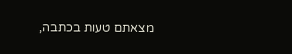מצאתם טעות בכתבה,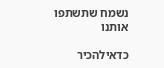נשמח שתשתפו אותנו

כדאילהכיר